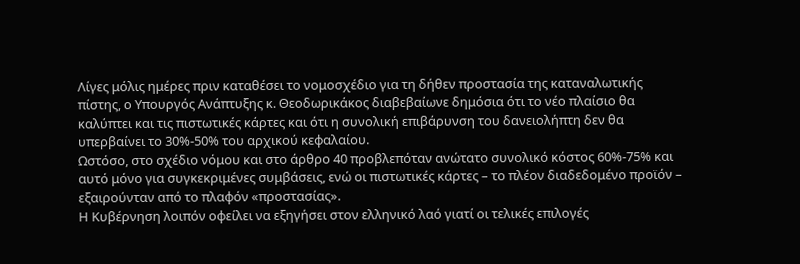Λίγες μόλις ημέρες πριν καταθέσει το νομοσχέδιο για τη δήθεν προστασία της καταναλωτικής πίστης, ο Υπουργός Ανάπτυξης κ. Θεοδωρικάκος διαβεβαίωνε δημόσια ότι το νέο πλαίσιο θα καλύπτει και τις πιστωτικές κάρτες και ότι η συνολική επιβάρυνση του δανειολήπτη δεν θα υπερβαίνει το 30%-50% του αρχικού κεφαλαίου.
Ωστόσο, στο σχέδιο νόμου και στο άρθρο 40 προβλεπόταν ανώτατο συνολικό κόστος 60%-75% και
αυτό μόνο για συγκεκριμένες συμβάσεις, ενώ οι πιστωτικές κάρτες – το πλέον διαδεδομένο προϊόν – εξαιρούνταν από το πλαφόν «προστασίας».
Η Κυβέρνηση λοιπόν οφείλει να εξηγήσει στον ελληνικό λαό γιατί οι τελικές επιλογές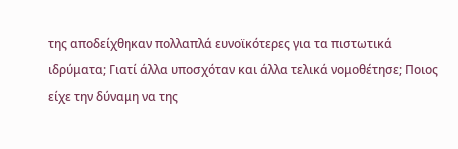της αποδείχθηκαν πολλαπλά ευνοϊκότερες για τα πιστωτικά ιδρύματα; Γιατί άλλα υποσχόταν και άλλα τελικά νομοθέτησε; Ποιος είχε την δύναμη να της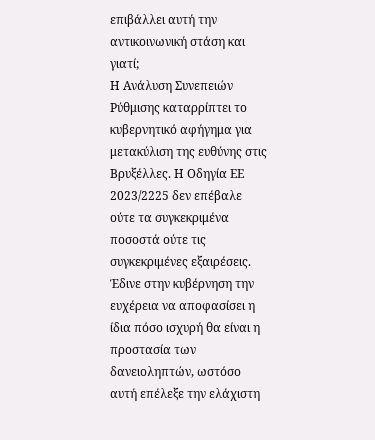επιβάλλει αυτή την αντικοινωνική στάση και γιατί;
Η Ανάλυση Συνεπειών Ρύθμισης καταρρίπτει το κυβερνητικό αφήγημα για μετακύλιση της ευθύνης στις Βρυξέλλες. Η Οδηγία ΕΕ 2023/2225 δεν επέβαλε ούτε τα συγκεκριμένα ποσοστά ούτε τις συγκεκριμένες εξαιρέσεις. Έδινε στην κυβέρνηση την ευχέρεια να αποφασίσει η ίδια πόσο ισχυρή θα είναι η προστασία των δανειοληπτών, ωστόσο αυτή επέλεξε την ελάχιστη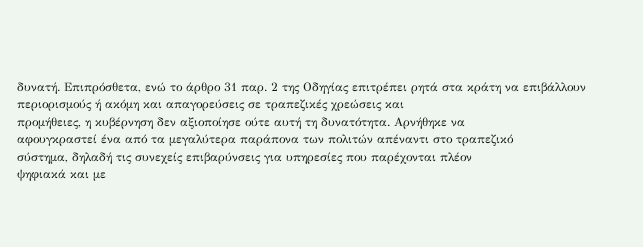δυνατή. Επιπρόσθετα, ενώ το άρθρο 31 παρ. 2 της Οδηγίας επιτρέπει ρητά στα κράτη να επιβάλλουν περιορισμούς ή ακόμη και απαγορεύσεις σε τραπεζικές χρεώσεις και
προμήθειες, η κυβέρνηση δεν αξιοποίησε ούτε αυτή τη δυνατότητα. Αρνήθηκε να
αφουγκραστεί ένα από τα μεγαλύτερα παράπονα των πολιτών απέναντι στο τραπεζικό
σύστημα, δηλαδή τις συνεχείς επιβαρύνσεις για υπηρεσίες που παρέχονται πλέον
ψηφιακά και με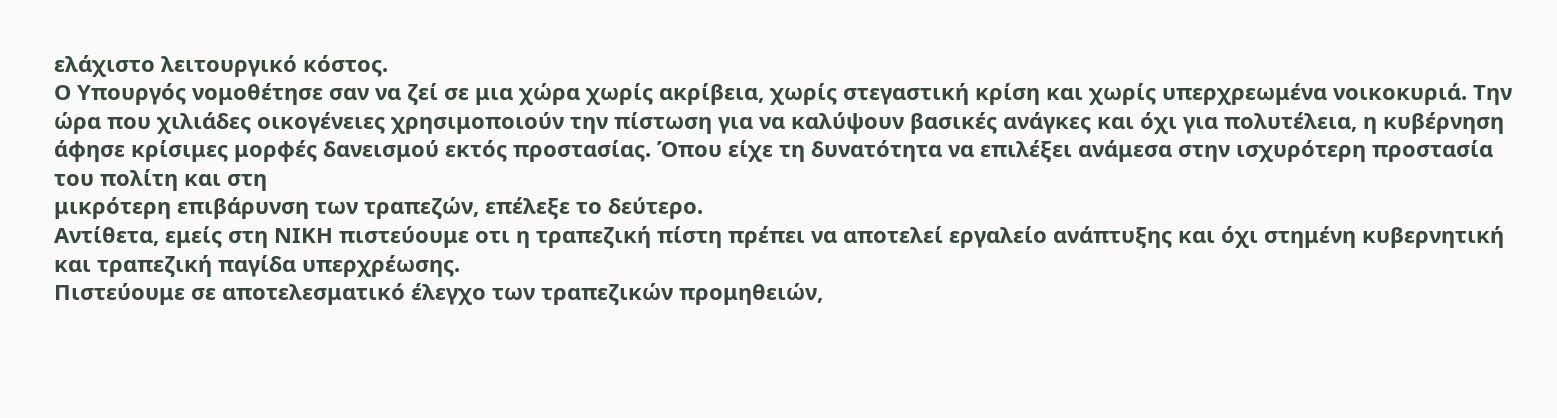ελάχιστο λειτουργικό κόστος.
Ο Υπουργός νομοθέτησε σαν να ζεί σε μια χώρα χωρίς ακρίβεια, χωρίς στεγαστική κρίση και χωρίς υπερχρεωμένα νοικοκυριά. Την ώρα που χιλιάδες οικογένειες χρησιμοποιούν την πίστωση για να καλύψουν βασικές ανάγκες και όχι για πολυτέλεια, η κυβέρνηση άφησε κρίσιμες μορφές δανεισμού εκτός προστασίας. Όπου είχε τη δυνατότητα να επιλέξει ανάμεσα στην ισχυρότερη προστασία του πολίτη και στη
μικρότερη επιβάρυνση των τραπεζών, επέλεξε το δεύτερο.
Αντίθετα, εμείς στη ΝΙΚΗ πιστεύουμε οτι η τραπεζική πίστη πρέπει να αποτελεί εργαλείο ανάπτυξης και όχι στημένη κυβερνητική και τραπεζική παγίδα υπερχρέωσης.
Πιστεύουμε σε αποτελεσματικό έλεγχο των τραπεζικών προμηθειών,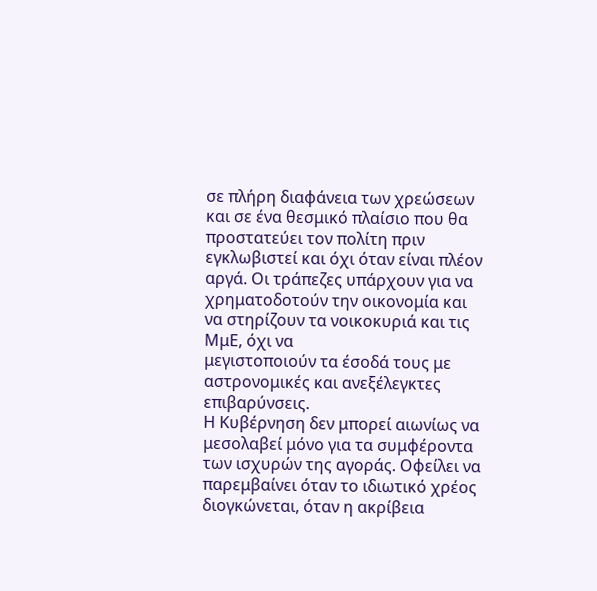σε πλήρη διαφάνεια των χρεώσεων και σε ένα θεσμικό πλαίσιο που θα προστατεύει τον πολίτη πριν εγκλωβιστεί και όχι όταν είναι πλέον αργά. Οι τράπεζες υπάρχουν για να χρηματοδοτούν την οικονομία και να στηρίζουν τα νοικοκυριά και τις ΜμΕ, όχι να
μεγιστοποιούν τα έσοδά τους με αστρονομικές και ανεξέλεγκτες επιβαρύνσεις.
Η Κυβέρνηση δεν μπορεί αιωνίως να μεσολαβεί μόνο για τα συμφέροντα των ισχυρών της αγοράς. Οφείλει να παρεμβαίνει όταν το ιδιωτικό χρέος διογκώνεται, όταν η ακρίβεια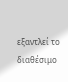εξαντλεί το διαθέσιμο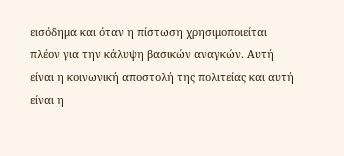εισόδημα και όταν η πίστωση χρησιμοποιείται πλέον για την κάλυψη βασικών αναγκών. Αυτή είναι η κοινωνική αποστολή της πολιτείας και αυτή είναι η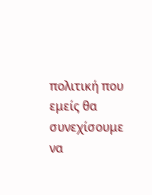πολιτική που εμείς θα συνεχίσουμε να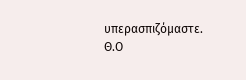υπερασπιζόμαστε.
Θ.Ο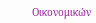Οικονομικών